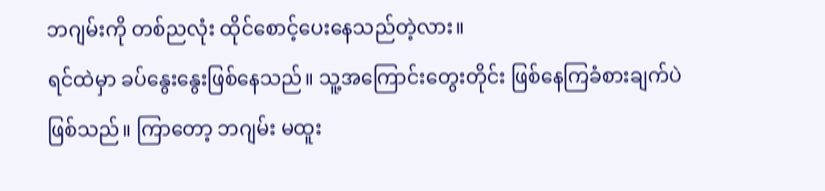ဘဂျမ်းကို တစ်ညလုံး ထိုင်စောင့်ပေးနေသည်တဲ့လား။
ရင်ထဲမှာ ခပ်နွေးနွေးဖြစ်နေသည်။ သူ့အကြောင်းတွေးတိုင်း ဖြစ်နေကြခံစားချက်ပဲဖြစ်သည်။ ကြာတော့ ဘဂျမ်း မထူး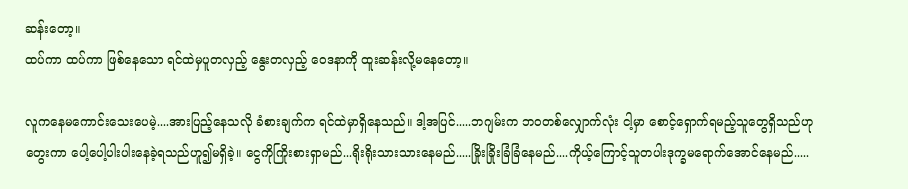ဆန်းတော့။
ထပ်ကာ ထပ်ကာ ဖြစ်နေသော ရင်ထဲမှပူတလှည့် နွေးတလှည့် ဝေဒနာကို ထူးဆန်းလို့မနေတော့။

လူကနေမကောင်းသေးပေမဲ့....အားပြည့်နေသလို ခံစားချက်က ရင်ထဲမှာရှိနေသည်။ ဒါ့အပြင်.....ဘဂျမ်းက ဘဝတစ်လျှောက်လုံး ငါ့မှာ စောင့်ရှောက်ရမည့်သူတွေရှိသည်ဟုတွေးကာ ပေါ့ပေါ့ပါးပါးနေခဲ့ရသည်ဟူ၍မရှိခဲ့။ ငွေကိုကြိုးစားရှာမည်...ရိုးရိုးသားသားနေမည်.....ခြိုးခြိုးခြံခြံနေမည်....ကိုယ့်ကြောင့်သူတပါးဒုက္ခမရောက်အောင်နေမည်.....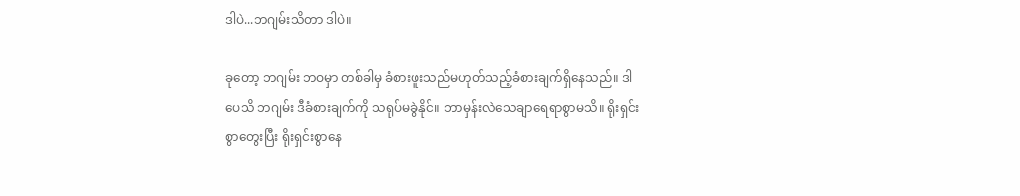ဒါပဲ...ဘဂျမ်းသိတာ ဒါပဲ။

ခုတော့ ဘဂျမ်း ဘဝမှာ တစ်ခါမှ ခံစားဖူးသည်မဟုတ်သည့်ခံစားချက်ရှိနေသည်။ ဒါပေသိ ဘဂျမ်း ဒီခံစားချက်ကို သရုပ်မခွဲနိုင်။ ဘာမှန်းလဲသေချာရေရာစွာမသိ။ ရိုးရှင်းစွာတွေးပြီး ရိုးရှင်းစွာနေ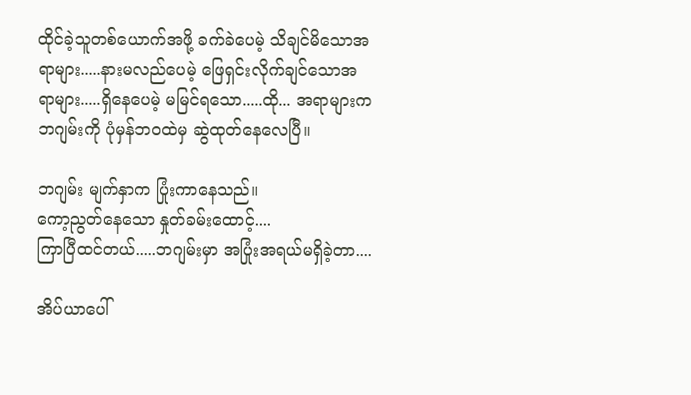ထိုင်ခဲ့သူတစ်ယောက်အဖို့ ခက်ခဲပေမဲ့ သိချင်မိသောအရာများ.....နားမလည်ပေမဲ့ ဖြေရှင်းလိုက်ချင်သောအရာများ.....ရှိနေပေမဲ့ မမြင်ရသော.....ထို... အရာများက ဘဂျမ်းကို ပုံမှန်ဘဝထဲမှ ဆွဲထုတ်နေလေပြီ။

ဘဂျမ်း မျက်နှာက ပြုံးကာနေသည်။
ကော့ညွတ်နေသော နှုတ်ခမ်းထောင့်....
ကြာပြီထင်တယ်.....ဘဂျမ်းမှာ အပြုံးအရယ်မရှိခဲ့တာ....

အိပ်ယာပေါ်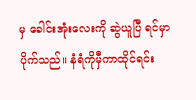မှ ခေါင်းအုံးလေးကို ဆွဲယူပြီ ရင်မှာပိုက်သည်။ နံရံကိုမှီကာထိုင်ရင်း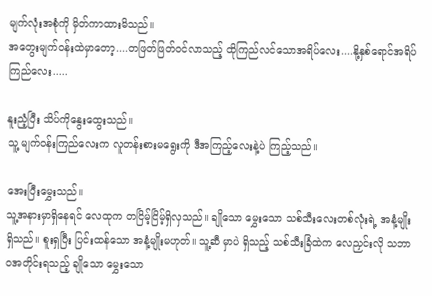မျက်လုံးအစုံကို မှိတ်ကာထားမိသည်။
အတွေးမျက်ဝန်းထဲမှာတော့....တဖြတ်ဖြတ်ဝင်လာသည့် ထိုကြည်လင်သောအရိပ်လေး....နို့နှစ်ရောင်အရိပ်ကြည်လေး.....

နူးညံ့ပြီး သိပ်ကိုနွေးထွေးသည်။
သူ့ မျက်ဝန်းကြည်လေးက လူတန်းစားမရွေးကို ဒီအကြည့်လေးနဲ့ပဲ ကြည့်သည်။

အေးပြီးမွှေးသည်။
သူ့အနားမှာရှိနေရင် လေထုက တငြိမ့်ငြိမ့်ရှိလှသည်။ ချိုသော မွှေးသော သစ်သီးလေးတစ်လုံးရဲ့ အနံ့မျိုးရှိသည်။ စူးရှပြီး ပြင်းထန်သော အနံ့မျိုးမဟုတ်။ သူ့ဆီ မှာပဲ ရှိသည့် သစ်သီးခြံထဲက လေညှင်းလို သဘာဝအတိုင်းရသည့် ချိုသော မွှေးသော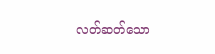လတ်ဆတ်သော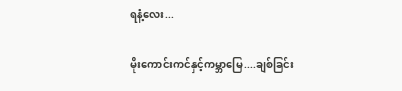ရနံ့လေး...

မိုးကောင်းကင်နှင့်ကမ္ဘာမြေ....ချစ်ခြင်း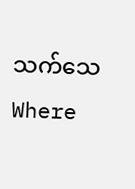သက်သေWhere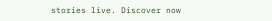stories live. Discover now